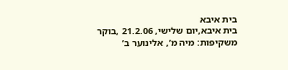בית איבא
בית איבא,יום שלישי, 21.2.06 ,בוקר משקיפות: מיה מ’, אלינוער ב’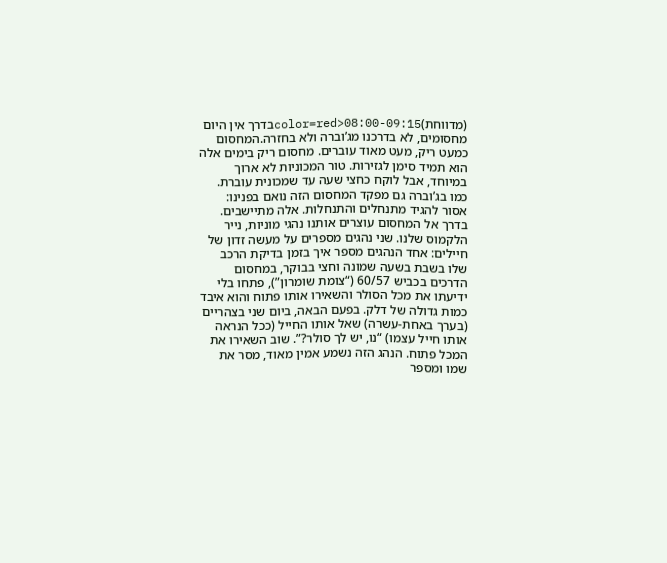(מדווחת)color=red>08:00-09:15בדרך אין היום מחסומים, לא בדרכנו מג’וברה ולא בחזרה.המחסום כמעט ריק, מעט מאוד עוברים. מחסום ריק בימים אלה הוא תמיד סימן לגזירות. טור המכוניות לא ארוך במיוחד, אבל לוקח כחצי שעה עד שמכונית עוברת. כמו בג’וברה גם מפקד המחסום הזה נואם בפנינו: אסור להגיד מתנחלים והתנחלות. אלה מתיישבים. בדרך אל המחסום עוצרים אותנו נהגי מוניות, נייר הלקמוס שלנו. שני נהגים מספרים על מעשה זדון של חיילים: אחד הנהגים מספר איך בזמן בדיקת הרכב שלו בשבת בשעה שמונה וחצי בבוקר, במחסום הדרכים בכביש 60/57 (“צומת שומרון”), פתחו בלי ידיעתו את מכל הסולר והשאירו אותו פתוח והוא איבד כמות גדולה של דלק. בפעם הבאה, ביום שני בצהריים (בערך באחת-עשרה) שאל אותו החייל (ככל הנראה אותו חייל עצמו) “נו, יש לך סולר?”. שוב השאירו את המכל פתוח. הנהג הזה נשמע אמין מאוד, מסר את שמו ומספר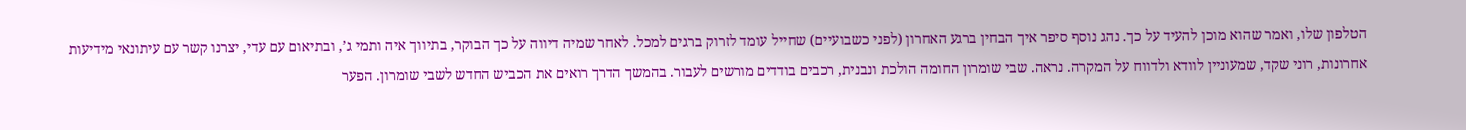הטלפון שלו, ואמר שהוא מוכן להעיד על כך. נהג נוסף סיפר איך הבחין ברגע האחרון (לפני כשבועיים) שחייל עומד לזרוק ברגים למכל. לאחר שמיה דיווה על כך הבוקר, בתיווך איה ותמי ג’, ובתיאום עם עדי, יצרנו קשר עם עיתונאי מידיעות אחרונות, רוני שקד, שמעוניין לוודא ולדווח על המקרה. נראה. שבי שומרון החומה הולכת ונבנית, רכבים בודדים מורשים לעבור. בהמשך הדרך רואים את הכביש החדש לשבי שומרון. הפער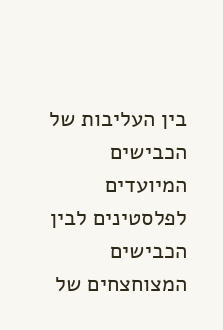בין העליבות של הכבישים המיועדים לפלסטינים לבין הכבישים המצוחצחים של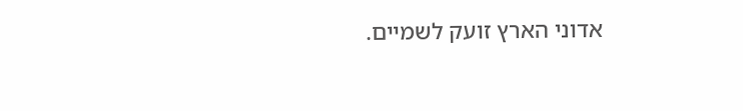אדוני הארץ זועק לשמיים.